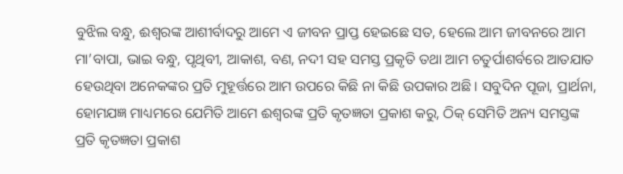ବୁଝିଲ ବନ୍ଧୁ, ଈଶ୍ବରଙ୍କ ଆଶୀର୍ବାଦରୁ ଆମେ ଏ ଜୀବନ ପ୍ରାପ୍ତ ହେଇଛେ ସତ, ହେଲେ ଆମ ଜୀବନରେ ଆମ ମା’ବାପା, ଭାଇ ବନ୍ଧୁ, ପୃଥିବୀ, ଆକାଶ, ବଣ, ନଦୀ ସହ ସମସ୍ତ ପ୍ରକୃତି ତଥା ଆମ ଚତୁର୍ପାଶର୍ବରେ ଆତଯାତ ହେଉଥିବା ଅନେକଙ୍କର ପ୍ରତି ମୁହୂର୍ତ୍ତରେ ଆମ ଉପରେ କିଛି ନା କିଛି ଉପକାର ଅଛି। ସବୁଦିନ ପୂଜା, ପ୍ରାର୍ଥନା, ହୋମଯଜ୍ଞ ମାଧ୍ୟମରେ ଯେମିତି ଆମେ ଈଶ୍ବରଙ୍କ ପ୍ରତି କୃତଜ୍ଞତା ପ୍ରକାଶ କରୁ, ଠିକ୍ ସେମିତି ଅନ୍ୟ ସମସ୍ତଙ୍କ ପ୍ରତି କୃତଜ୍ଞତା ପ୍ରକାଶ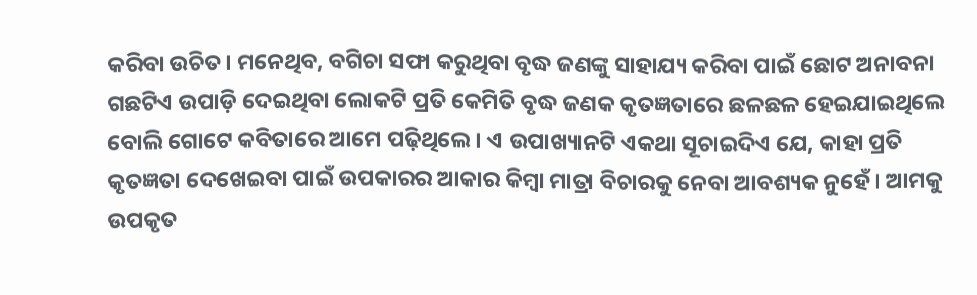କରିବା ଉଚିତ। ମନେଥିବ, ବଗିଚା ସଫା କରୁଥିବା ବୃଦ୍ଧ ଜଣଙ୍କୁ ସାହାଯ୍ୟ କରିବା ପାଇଁ ଛୋଟ ଅନାବନା ଗଛଟିଏ ଉପାଡ଼ି ଦେଇଥିବା ଲୋକଟି ପ୍ରତି କେମିତି ବୃଦ୍ଧ ଜଣକ କୃତଜ୍ଞତାରେ ଛଳଛଳ ହେଇଯାଇଥିଲେ ବୋଲି ଗୋଟେ କବିତାରେ ଆମେ ପଢ଼ିଥିଲେ। ଏ ଉପାଖ୍ୟାନଟି ଏକଥା ସୂଚାଇଦିଏ ଯେ, କାହା ପ୍ରତି କୃତଜ୍ଞତା ଦେଖେଇବା ପାଇଁ ଉପକାରର ଆକାର କିମ୍ବା ମାତ୍ରା ବିଚାରକୁ ନେବା ଆବଶ୍ୟକ ନୁହେଁ। ଆମକୁ ଉପକୃତ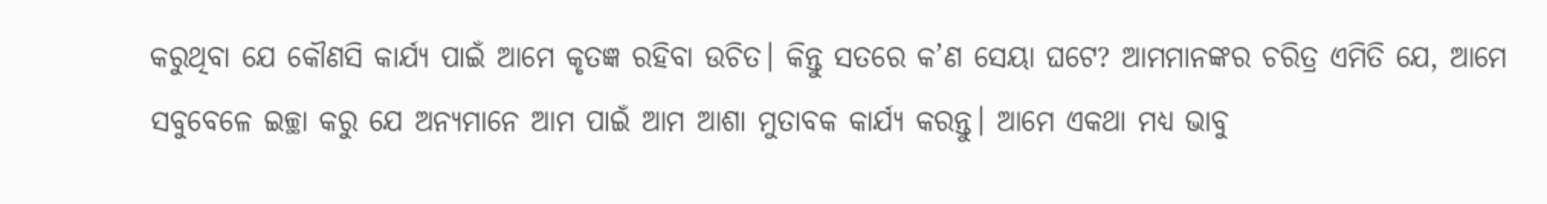କରୁଥିବା ଯେ କୌଣସି କାର୍ଯ୍ୟ ପାଇଁ ଆମେ କୃତଜ୍ଞ ରହିବା ଉଚିତ। କିନ୍ତୁ ସତରେ କ’ଣ ସେୟା ଘଟେ? ଆମମାନଙ୍କର ଚରିତ୍ର ଏମିତି ଯେ, ଆମେ ସବୁବେଳେ ଇଚ୍ଛା କରୁ ଯେ ଅନ୍ୟମାନେ ଆମ ପାଇଁ ଆମ ଆଶା ମୁତାବକ କାର୍ଯ୍ୟ କରନ୍ତୁ। ଆମେ ଏକଥା ମଧ୍ୟ ଭାବୁ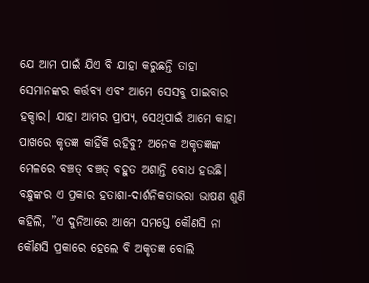ଯେ ଆମ ପାଇଁ ଯିଏ ବି ଯାହା କରୁଛନ୍ତି ତାହା ସେମାନଙ୍କର କର୍ତ୍ତବ୍ୟ ଏବଂ ଆମେ ସେସବୁ ପାଇବାର ହକ୍ଦାର। ଯାହା ଆମର ପ୍ରାପ୍ୟ, ସେଥିପାଇଁ ଆମେ କାହା ପାଖରେ କୃତଜ୍ଞ କାହିଁକି ରହିବୁ? ଅନେକ ଅକୃତଜ୍ଞଙ୍କ ମେଳରେ ବଞ୍ଚତ୍ ବଞ୍ଚତ୍ ବହୁତ ଅଶାନ୍ତି ବୋଧ ହଉଛି।
ବନ୍ଧୁଙ୍କର ଏ ପ୍ରକାର ହତାଶା-ଦାର୍ଶନିକତାଭରା ଭାଷଣ ଶୁଣି କହିଲି, ”ଏ ଦୁନିଆରେ ଆମେ ସମସ୍ତେ କୌଣସି ନା କୌଣସି ପ୍ରକାରେ ହେଲେ ବି ଅକୃତଜ୍ଞ ବୋଲି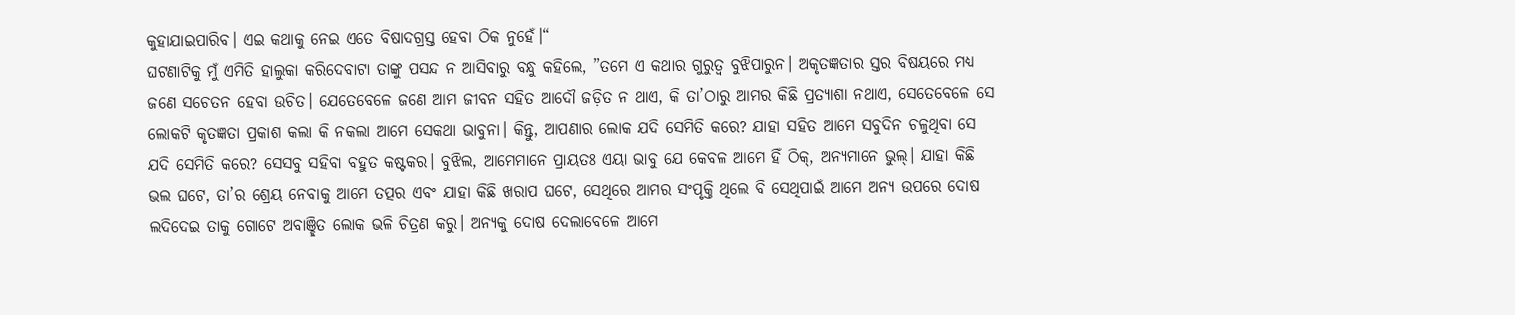କୁହାଯାଇପାରିବ। ଏଇ କଥାକୁ ନେଇ ଏତେ ବିଷାଦଗ୍ରସ୍ତ ହେବା ଠିକ ନୁହେଁ।“
ଘଟଣାଟିକୁ ମୁଁ ଏମିତି ହାଲୁକା କରିଦେବାଟା ତାଙ୍କୁ ପସନ୍ଦ ନ ଆସିବାରୁ ବନ୍ଧୁ କହିଲେ, ”ତମେ ଏ କଥାର ଗୁରୁତ୍ୱ ବୁଝିପାରୁନ। ଅକୃତଜ୍ଞତାର ସ୍ତର ବିଷୟରେ ମଧ୍ୟ ଜଣେ ସଚେତନ ହେବା ଉଚିତ। ଯେତେବେଳେ ଜଣେ ଆମ ଜୀବନ ସହିତ ଆଦୌ ଜଡ଼ିତ ନ ଥାଏ, କି ତା’ଠାରୁ ଆମର କିଛି ପ୍ରତ୍ୟାଶା ନଥାଏ, ସେତେବେଳେ ସେ ଲୋକଟି କୃତଜ୍ଞତା ପ୍ରକାଶ କଲା କି ନକଲା ଆମେ ସେକଥା ଭାବୁନା। କିନ୍ତୁ, ଆପଣାର ଲୋକ ଯଦି ସେମିତି କରେ? ଯାହା ସହିତ ଆମେ ସବୁଦିନ ଚଳୁଥିବା ସେ ଯଦି ସେମିତି କରେ? ସେସବୁ ସହିବା ବହୁତ କଷ୍ଟକର। ବୁଝିଲ, ଆମେମାନେ ପ୍ରାୟତଃ ଏୟା ଭାବୁ ଯେ କେବଳ ଆମେ ହିଁ ଠିକ୍, ଅନ୍ୟମାନେ ଭୁଲ୍। ଯାହା କିଛି ଭଲ ଘଟେ, ତା’ର ଶ୍ରେୟ ନେବାକୁ ଆମେ ତତ୍ପର ଏବଂ ଯାହା କିଛି ଖରାପ ଘଟେ, ସେଥିରେ ଆମର ସଂପୃକ୍ତି ଥିଲେ ବି ସେଥିପାଇଁ ଆମେ ଅନ୍ୟ ଉପରେ ଦୋଷ ଲଦିଦେଇ ତାକୁ ଗୋଟେ ଅବାଞ୍ଛିତ ଲୋକ ଭଳି ଚିତ୍ରଣ କରୁ। ଅନ୍ୟକୁ ଦୋଷ ଦେଲାବେଳେ ଆମେ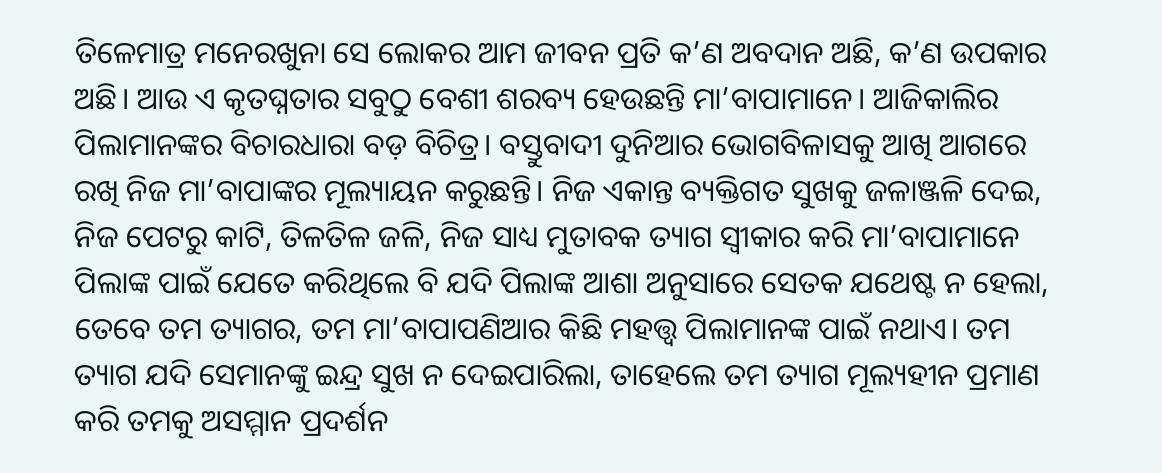ତିଳେମାତ୍ର ମନେରଖୁନା ସେ ଲୋକର ଆମ ଜୀବନ ପ୍ରତି କ’ଣ ଅବଦାନ ଅଛି, କ’ଣ ଉପକାର ଅଛି। ଆଉ ଏ କୃତଘ୍ନତାର ସବୁଠୁ ବେଶୀ ଶରବ୍ୟ ହେଉଛନ୍ତି ମା’ବାପାମାନେ। ଆଜିକାଲିର ପିଲାମାନଙ୍କର ବିଚାରଧାରା ବଡ଼ ବିଚିତ୍ର। ବସ୍ତୁବାଦୀ ଦୁନିଆର ଭୋଗବିଳାସକୁ ଆଖି ଆଗରେ ରଖି ନିଜ ମା’ବାପାଙ୍କର ମୂଲ୍ୟାୟନ କରୁଛନ୍ତି। ନିଜ ଏକାନ୍ତ ବ୍ୟକ୍ତିଗତ ସୁଖକୁ ଜଳାଞ୍ଜଳି ଦେଇ, ନିଜ ପେଟରୁ କାଟି, ତିଳତିଳ ଜଳି, ନିଜ ସାଧ୍ୟ ମୁତାବକ ତ୍ୟାଗ ସ୍ବୀକାର କରି ମା’ବାପାମାନେ ପିଲାଙ୍କ ପାଇଁ ଯେତେ କରିଥିଲେ ବି ଯଦି ପିଲାଙ୍କ ଆଶା ଅନୁସାରେ ସେତକ ଯଥେଷ୍ଟ ନ ହେଲା, ତେବେ ତମ ତ୍ୟାଗର, ତମ ମା’ବାପାପଣିଆର କିଛି ମହତ୍ତ୍ବ ପିଲାମାନଙ୍କ ପାଇଁ ନଥାଏ। ତମ ତ୍ୟାଗ ଯଦି ସେମାନଙ୍କୁ ଇନ୍ଦ୍ର ସୁଖ ନ ଦେଇପାରିଲା, ତାହେଲେ ତମ ତ୍ୟାଗ ମୂଲ୍ୟହୀନ ପ୍ରମାଣ କରି ତମକୁ ଅସମ୍ମାନ ପ୍ରଦର୍ଶନ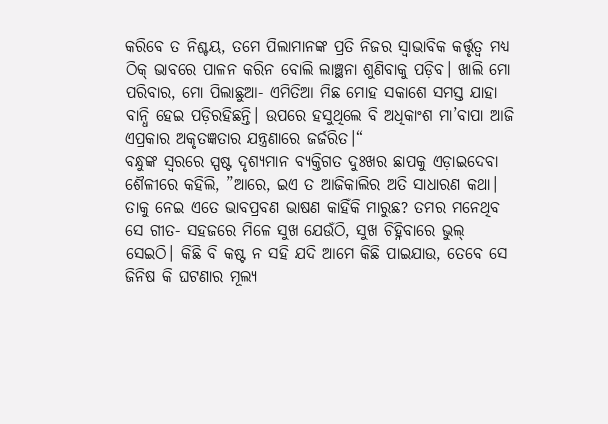କରିବେ ତ ନିଶ୍ଚୟ, ତମେ ପିଲାମାନଙ୍କ ପ୍ରତି ନିଜର ସ୍ବାଭାବିକ କର୍ତ୍ତୃତ୍ୱ ମଧ୍ୟ ଠିକ୍ ଭାବରେ ପାଳନ କରିନ ବୋଲି ଲାଞ୍ଛନା ଶୁଣିବାକୁ ପଡ଼ିବ। ଖାଲି ମୋ ପରିବାର, ମୋ ପିଲାଛୁଆ- ଏମିତିଆ ମିଛ ମୋହ ସକାଶେ ସମସ୍ତ ଯାହା ବାନ୍ଧି ହେଇ ପଡ଼ିରହିଛନ୍ତି। ଉପରେ ହସୁଥିଲେ ବି ଅଧିକାଂଶ ମା’ବାପା ଆଜି ଏପ୍ରକାର ଅକୃତଜ୍ଞତାର ଯନ୍ତ୍ରଣାରେ ଜର୍ଜରିତ।“
ବନ୍ଧୁଙ୍କ ସ୍ବରରେ ସ୍ପଷ୍ଟ ଦୃଶ୍ୟମାନ ବ୍ୟକ୍ତିଗତ ଦୁଃଖର ଛାପକୁ ଏଡ଼ାଇଦେବା ଶୈଳୀରେ କହିଲି, ”ଆରେ, ଇଏ ତ ଆଜିକାଲିର ଅତି ସାଧାରଣ କଥା। ତାକୁ ନେଇ ଏତେ ଭାବପ୍ରବଣ ଭାଷଣ କାହିଁକି ମାରୁଛ? ତମର ମନେଥିବ ସେ ଗୀତ- ସହଜରେ ମିଳେ ସୁଖ ଯେଉଁଠି, ସୁଖ ଚିହ୍ନିବାରେ ଭୁଲ୍ ସେଇଠି। କିଛି ବି କଷ୍ଟ ନ ସହି ଯଦି ଆମେ କିଛି ପାଇଯାଉ, ତେବେ ସେ ଜିନିଷ କି ଘଟଣାର ମୂଲ୍ୟ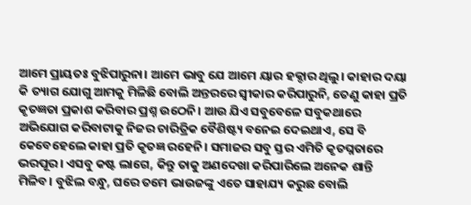ଆମେ ପ୍ରାୟତଃ ବୁଝିପାରୁନା। ଆମେ ଭାବୁ ଯେ ଆମେ ୟାର ହକ୍ଦାର ଥିଲୁ। କାହାର ଦୟା କି ତ୍ୟାଗ ଯୋଗୁ ଆମକୁ ମିଳିଛି ବୋଲି ଅନ୍ତରରେ ସ୍ବୀକାର କରିପାରୁନି, ତେଣୁ କାହା ପ୍ରତି କୃତଜ୍ଞତା ପ୍ରକାଶ କରିବାର ପ୍ରଶ୍ନ ଉଠେନି। ଆଉ ଯିଏ ସବୁବେଳେ ସବୁକଥାରେ ଅଭିଯୋଗ କରିବାଟାକୁ ନିଜର ଚାରିତ୍ରିକ ବୈଶିଷ୍ଟ୍ୟ ବନେଇ ଦେଇଥାଏ, ସେ ବି କେବେହେଲେ କାହା ପ୍ରତି କୃତଜ୍ଞ ରହେନି। ସମାଜର ସବୁ ସ୍ତର ଏମିତି କୃତଘ୍ନତାରେ ଭରପୂର। ଏସବୁ କଷ୍ଟ ଲାଗେ, କିନ୍ତୁ ତାକୁ ଅଣଦେଖା କରିପାରିଲେ ଅନେକ ଶାନ୍ତି ମିଳିବ। ବୁଝିଲ ବନ୍ଧୁ, ଘରେ ତମେ ଭାଉଜଙ୍କୁ ଏତେ ସାହାଯ୍ୟ କରୁଛ ବୋଲି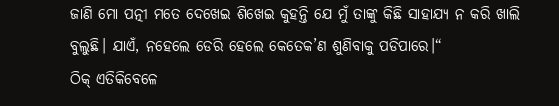ଜାଣି ମୋ ପତ୍ନୀ ମତେ ଦେଖେଇ ଶିଖେଇ କୁହନ୍ତି ଯେ ମୁଁ ତାଙ୍କୁ କିଛି ସାହାଯ୍ୟ ନ କରି ଖାଲି ବୁଲୁଛି। ଯାଏଁ, ନହେଲେ ଡେରି ହେଲେ କେତେକ’ଣ ଶୁଣିବାକୁ ପଡିପାରେ।“
ଠିକ୍ ଏତିକିବେଳେ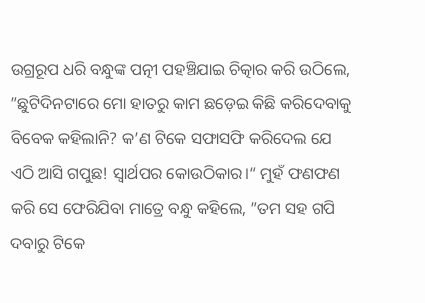ଉଗ୍ରରୂପ ଧରି ବନ୍ଧୁଙ୍କ ପତ୍ନୀ ପହଞ୍ଚିଯାଇ ଚିତ୍କାର କରି ଉଠିଲେ, ”ଛୁଟିଦିନଟାରେ ମୋ ହାତରୁ କାମ ଛଡ଼େଇ କିଛି କରିଦେବାକୁ ବିବେକ କହିଲାନି? କ’ଣ ଟିକେ ସଫାସଫି କରିଦେଲ ଯେ ଏଠି ଆସି ଗପୁଛ! ସ୍ବାର୍ଥପର କୋଉଠିକାର।“ ମୁହଁ ଫଣଫଣ କରି ସେ ଫେରିଯିବା ମାତ୍ରେ ବନ୍ଧୁ କହିଲେ, ”ତମ ସହ ଗପି ଦବାରୁ ଟିକେ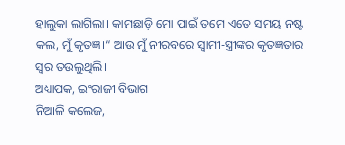ହାଲୁକା ଲାଗିଲା। କାମଛାଡ଼ି ମୋ ପାଇଁ ତମେ ଏତେ ସମୟ ନଷ୍ଟ କଲ, ମୁଁ କୃତଜ୍ଞ।“ ଆଉ ମୁଁ ନୀରବରେ ସ୍ବାମୀ-ସ୍ତ୍ରୀଙ୍କର କୃତଜ୍ଞତାର ସ୍ବର ତଉଲୁଥିଲି।
ଅଧ୍ୟାପକ, ଇଂରାଜୀ ବିଭାଗ
ନିଆଳି କଲେଜ,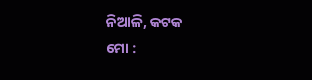ନିଆଳି, କଟକ
ମୋ :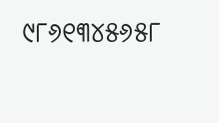୯୮୬୧୩୪୫୬୫୮